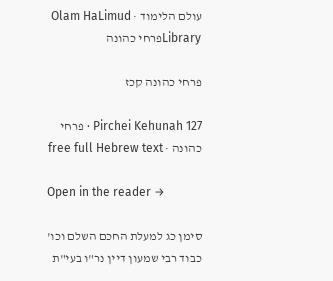עולם הלימוד · Olam HaLimud
Libraryפרחי כהונה

פרחי כהונה קכז

Pirchei Kehunah 127 · פרחי כהונה · free full Hebrew text

Open in the reader →

סימן כג למעלת החכם השלם וכו' כבוד רבי שמעון דיין נר"ו בעי"ת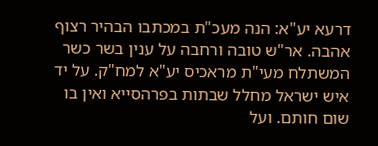דרעא יע"א: הנה מעכ"ת במכתבו הבהיר רצוף אהבה. אר"ש טובה ורחבה על ענין בשר כשר המשתלח מעי"ת מראכיס יע"א למח"ק. על יד איש ישראל מחלל שבתות בפרהסייא ואין בו שום חותם. ועל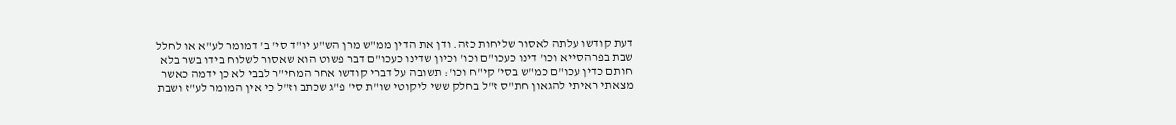דעת קודשו עלתה לאסור שליחות כזה. ודן את הדין ממ"ש מרן הש"ע יו"ד סי' ב' דמומר לע"א או לחלל שבת בפרהסייא וכו' דינו כעכו"ם וכו' וכיון שדינו כעכו"ם דבר פשוט הוא שאסור לשלוח בידו בשר בלא חותם כדין עכו"ם כמ"ש בסי' קי"ח וכו': תשובה על דברי קודשו אחר המחי"ר לבבי לא כן ידמה כאשר מצאתי ראיתי להגאון חת"ס ז"ל בחלק ששי ליקוטי שו"ת סי' פ"ג שכתב וז"ל כי אין המומר לע"ז ושבת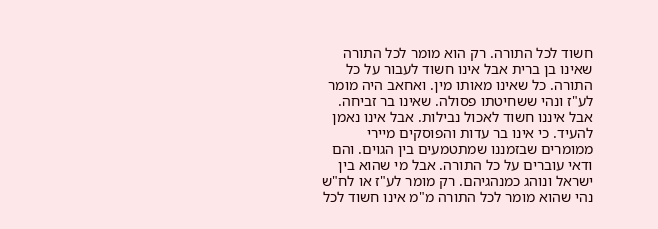חשוד לכל התורה. רק הוא מומר לכל התורה שאינו בן ברית אבל אינו חשוד לעבור על כל התורה. כל שאינו מאותו מין. ואחאב היה מומר לע"ז ונהי ששחיטתו פסולה. שאינו בר זביחה. אבל איננו חשוד לאכול נבילות. אבל אינו נאמן להעיד. כי אינו בר עדות והפוסקים מיירי ממומרים שבזמננו שמתטמעים בין הגוים. והם ודאי עוברים על כל התורה. אבל מי שהוא בין ישראל ונוהג כמנהגיהם. רק מומר לע"ז או לח"ש נהי שהוא מומר לכל התורה מ"מ אינו חשוד לכל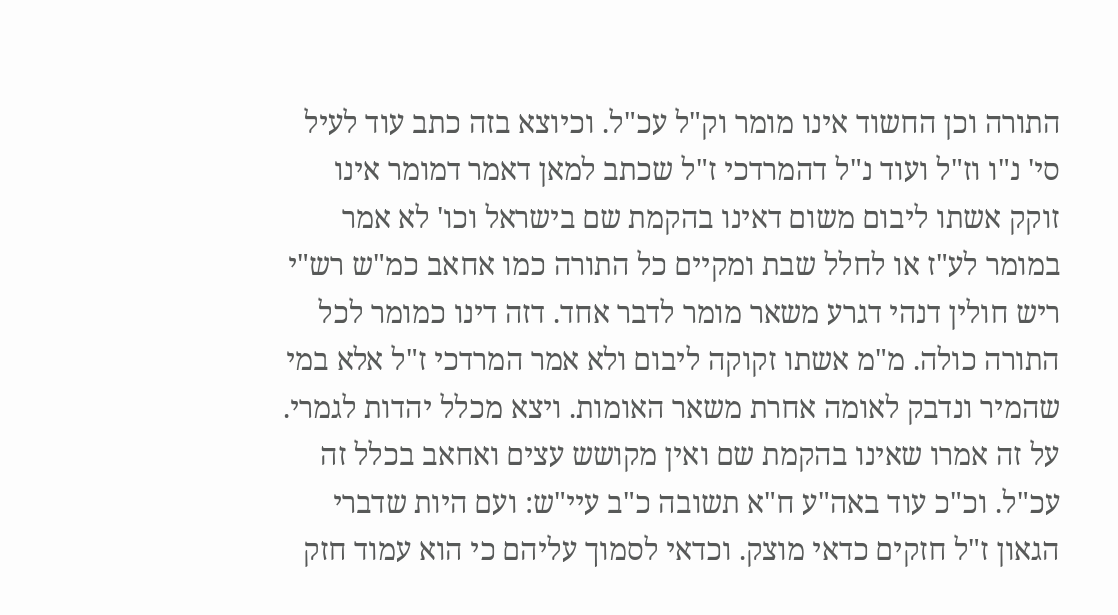התורה וכן החשוד אינו מומר וק"ל עכ"ל. וכיוצא בזה כתב עוד לעיל סי' נ"ו וז"ל ועוד נ"ל דהמרדכי ז"ל שכתב למאן דאמר דמומר אינו זוקק אשתו ליבום משום דאינו בהקמת שם בישראל וכו' לא אמר במומר לע"ז או לחלל שבת ומקיים כל התורה כמו אחאב כמ"ש רש"י ריש חולין דנהי דגרע משאר מומר לדבר אחד. דזה דינו כמומר לכל התורה כולה. מ"מ אשתו זקוקה ליבום ולא אמר המרדכי ז"ל אלא במי שהמיר ונדבק לאומה אחרת משאר האומות. ויצא מכלל יהדות לגמרי. על זה אמרו שאינו בהקמת שם ואין מקושש עצים ואחאב בכלל זה עכ"ל. וכ"כ עוד באה"ע ח"א תשובה כ"ב עיי"ש: ועם היות שדברי הגאון ז"ל חזקים כדאי מוצק. וכדאי לסמוך עליהם כי הוא עמוד חזק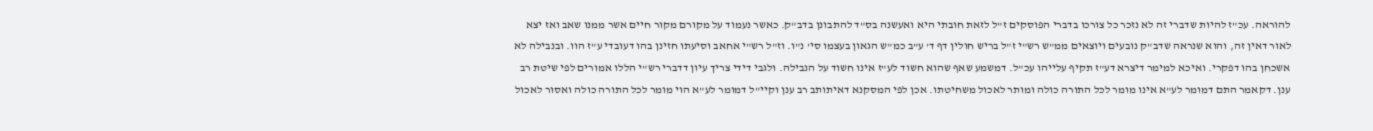להוראה. עכ"ז להיות שדברי זה לא נזכר כל צורכו בדברי הפוסקים ז"ל לזאת חובתי היא ואעשנה בס"ד להתבונן בדב"ק. כאשר נעמוד על מקורם מקור חיים אשר ממנו שאב ואז יצא לאור דאין זה, והוא שנראה שדב"ק נובעים ויוצאים ממ"ש רש"י ז"ל בריש חולין דף ד' ע"ב כמ"ש הגאון בעצמו סי' נ"ו. וז"ל רש"י אחאב וסיעתו חזינן בהו דעובדי ע"ז הוו. ובנבילה לא אשכחן בהו דפקרי. ואיכא למימר דיצרא דע"ז תקיף עלייהו עכ"ל. דמשמע שאף שהוא חשוד לע"ז אינו חשוד על הנבילה. ולגבי דידי צריך עיון דדברי רש"י הללו אמורים לפי שיטת רב ענן. דקאמר התם דמומר לע"א אינו מומר לכל התורה כולה ומותר לאכול משחיטתו. אכן לפי המסקנא דאיתותב רב ענן וקיי"ל דמומר לע"א הוי מומר לכל התורה כולה ואסור לאכול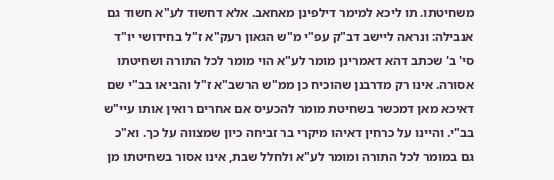משחיטתו. תו ליכא למימר דילפינן מאחאב. אלא דחשוד לע"א חשוד גם אנבילה: ונראה ליישב דב"ק עפ"י מ"ש הגאון רעק"א ז"ל בחידושי יו"ד סי' ב' שכתב דהא דאמרינן מומר לע"א הוי מומר לכל התורה ושחיטתו אסורה. אינו רק מדרבנן שהוכיח כן ממ"ש הרשב"א ז"ל והביאו בב"י שם דאיכא מאן דמכשר בשחיטת מומר להכעיס אם אחרים רואין אותו עיי"ש בב"י. והיינו על כרחין דאיהו מיקרי בר זביחה כיון שמצווה על כך. וא"כ גם במומר לכל התורה ומומר לע"א ולחלל שבת, אינו אסור בשחיטתו מן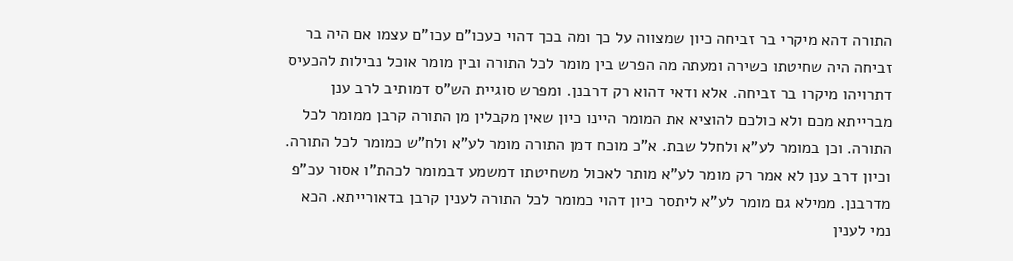התורה דהא מיקרי בר זביחה כיון שמצווה על כך ומה בכך דהוי כעכו"ם עכו"ם עצמו אם היה בר זביחה היה שחיטתו כשירה ומעתה מה הפרש בין מומר לכל התורה ובין מומר אוכל נבילות להכעיס דתרויהו מיקרו בר זביחה. אלא ודאי דהוא רק דרבנן. ומפרש סוגיית הש"ס דמותיב לרב ענן מברייתא מכם ולא כולכם להוציא את המומר היינו כיון שאין מקבלין מן התורה קרבן ממומר לכל התורה. וכן במומר לע"א ולחלל שבת. א"כ מוכח דמן התורה מומר לע"א ולח"ש כמומר לכל התורה. וכיון דרב ענן לא אמר רק מומר לע"א מותר לאכול משחיטתו דמשמע דבמומר לכהת"ו אסור עכ"פ מדרבנן. ממילא גם מומר לע"א ליתסר כיון דהוי כמומר לכל התורה לענין קרבן בדאורייתא. הכא נמי לענין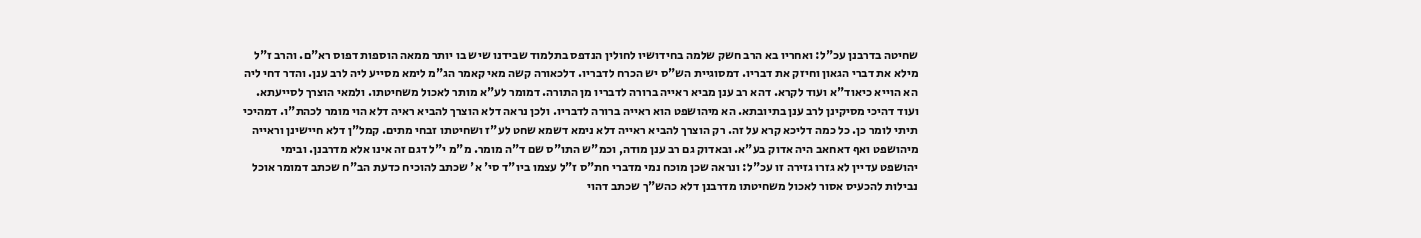שחיטה בדרבנן עכ"ל: ואחריו בא הרב חשק שלמה בחידושיו לחולין הנדפס בתלמוד שבידנו שיש בו יותר ממאה הוספות דפוס רא"ם. והרב ז"ל מילא את דברי הגאון וחיזק את דבריו. דמסוגיית הש"ס יש הכרח לדבריו. דלכאורה קשה מאי קאמר הג"מ לימא מסייע ליה לרב ענן. והדר דחי ליה הא הוייא כיאוד"א ועוד לקרא. דהא רב ענן מביא ראייה ברורה לדבריו מן התורה. דמומר לע"א מותר לאכול משחיטתו. ולמאי הוצרך לסייעתא. ועוד דהיכי מסיקינן לרב ענן בתיובתא. הא מיהושפט הוא ראייה ברורה לדבריו. ולכן נראה דלא הוצרך להביא ראיה דלא הוי מומר לכהת"ו. דמהיכי תיתי לומר כן. כל כמה דליכא קרא על זה. רק הוצרך להביא ראייה דלא נימא דשמא שחט לע"ז ושחיטתו זבחי מתים. קמל"ן דלא חיישינן וראייה מיהושפט ואף דאחאב היה אדוק בע"א. ובאדוק גם רב ענן מודה, וכמ"ש התו"ס שם ד"ה מומר. מ"מ י"ל דגם זה אינו אלא מדרבנן. ובימי יהושפט עדיין לא גזרו גזירה זו עכ"ל: ונראה שכן מוכח נמי מדברי חת"ס ז"ל עצמו ביו"ד סי' א' שכתב להוכיח כדעת הב"ח שכתב דמומר אוכל נבילות להכעיס אסור לאכול משחיטתו מדרבנן דלא כהש"ך שכתב דהוי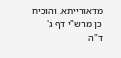מדאורייתא. והוכיח כן מרש"י דף ג' ד"ה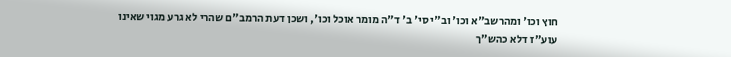חוץ וכו' ומהרשב"א וכו' וב"י סי' ב' ד"ה מומר אוכל וכו', ושכן דעת הרמב"ם שהרי לא גרע מגוי שאינו עוע"ז דלא כהש"ך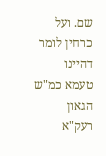שם. ועל כרחין לומר דהיינו טעמא כמ"ש הגאון רעק"א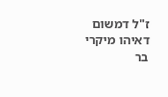ז"ל דמשום דאיהו מיקרי בר